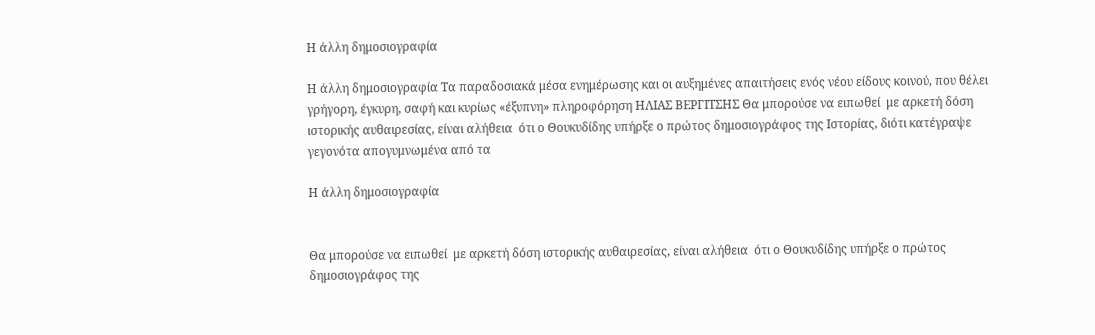Η άλλη δημοσιογραφία

Η άλλη δημοσιογραφία Τα παραδοσιακά μέσα ενημέρωσης και οι αυξημένες απαιτήσεις ενός νέου είδους κοινού, που θέλει γρήγορη, έγκυρη, σαφή και κυρίως «έξυπνη» πληροφόρηση ΗΛΙΑΣ ΒΕΡΓΙΤΣΗΣ Θα μπορούσε να ειπωθεί  με αρκετή δόση ιστορικής αυθαιρεσίας, είναι αλήθεια  ότι ο Θουκυδίδης υπήρξε ο πρώτος δημοσιογράφος της Ιστορίας, διότι κατέγραψε γεγονότα απογυμνωμένα από τα

Η άλλη δημοσιογραφία


Θα μπορούσε να ειπωθεί  με αρκετή δόση ιστορικής αυθαιρεσίας, είναι αλήθεια  ότι ο Θουκυδίδης υπήρξε ο πρώτος δημοσιογράφος της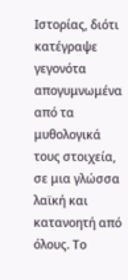Ιστορίας, διότι κατέγραψε γεγονότα απογυμνωμένα από τα μυθολογικά τους στοιχεία, σε μια γλώσσα λαϊκή και κατανοητή από όλους. Το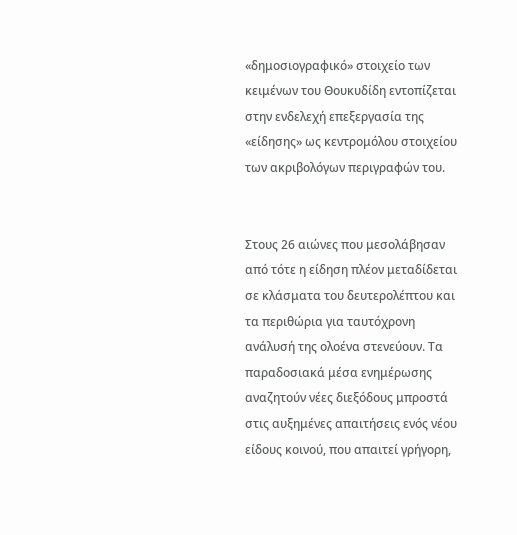«δημοσιογραφικό» στοιχείο των κειμένων του Θουκυδίδη εντοπίζεται στην ενδελεχή επεξεργασία της «είδησης» ως κεντρομόλου στοιχείου των ακριβολόγων περιγραφών του.


Στους 26 αιώνες που μεσολάβησαν από τότε η είδηση πλέον μεταδίδεται σε κλάσματα του δευτερολέπτου και τα περιθώρια για ταυτόχρονη ανάλυσή της ολοένα στενεύουν. Τα παραδοσιακά μέσα ενημέρωσης αναζητούν νέες διεξόδους μπροστά στις αυξημένες απαιτήσεις ενός νέου είδους κοινού, που απαιτεί γρήγορη,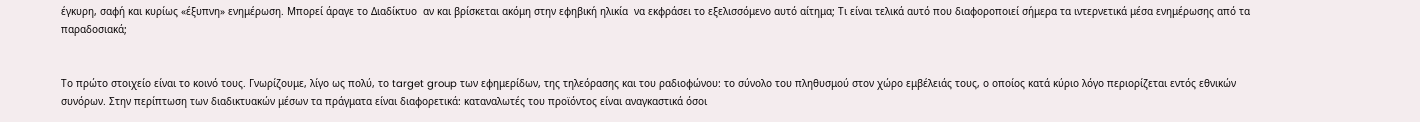έγκυρη, σαφή και κυρίως «έξυπνη» ενημέρωση. Μπορεί άραγε το Διαδίκτυο  αν και βρίσκεται ακόμη στην εφηβική ηλικία  να εκφράσει το εξελισσόμενο αυτό αίτημα; Τι είναι τελικά αυτό που διαφοροποιεί σήμερα τα ιντερνετικά μέσα ενημέρωσης από τα παραδοσιακά;


Το πρώτο στοιχείο είναι το κοινό τους. Γνωρίζουμε, λίγο ως πολύ, το target group των εφημερίδων, της τηλεόρασης και του ραδιοφώνου: το σύνολο του πληθυσμού στον χώρο εμβέλειάς τους, ο οποίος κατά κύριο λόγο περιορίζεται εντός εθνικών συνόρων. Στην περίπτωση των διαδικτυακών μέσων τα πράγματα είναι διαφορετικά: καταναλωτές του προϊόντος είναι αναγκαστικά όσοι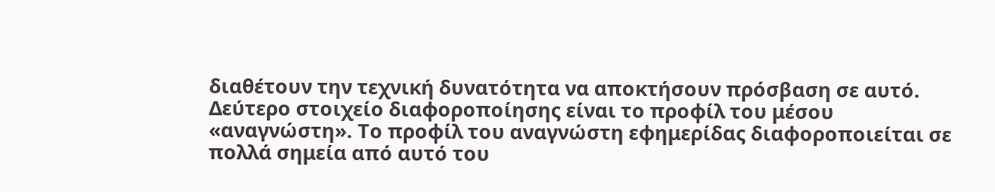διαθέτουν την τεχνική δυνατότητα να αποκτήσουν πρόσβαση σε αυτό. Δεύτερο στοιχείο διαφοροποίησης είναι το προφίλ του μέσου «αναγνώστη». Το προφίλ του αναγνώστη εφημερίδας διαφοροποιείται σε πολλά σημεία από αυτό του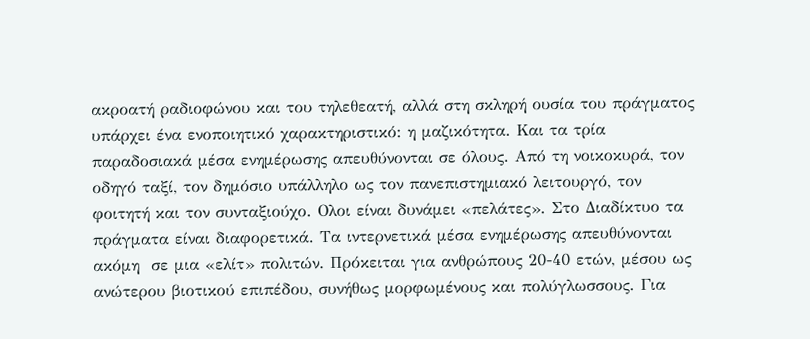ακροατή ραδιοφώνου και του τηλεθεατή, αλλά στη σκληρή ουσία του πράγματος υπάρχει ένα ενοποιητικό χαρακτηριστικό: η μαζικότητα. Και τα τρία παραδοσιακά μέσα ενημέρωσης απευθύνονται σε όλους. Από τη νοικοκυρά, τον οδηγό ταξί, τον δημόσιο υπάλληλο ως τον πανεπιστημιακό λειτουργό, τον φοιτητή και τον συνταξιούχο. Ολοι είναι δυνάμει «πελάτες». Στο Διαδίκτυο τα πράγματα είναι διαφορετικά. Τα ιντερνετικά μέσα ενημέρωσης απευθύνονται  ακόμη  σε μια «ελίτ» πολιτών. Πρόκειται για ανθρώπους 20-40 ετών, μέσου ως ανώτερου βιοτικού επιπέδου, συνήθως μορφωμένους και πολύγλωσσους. Για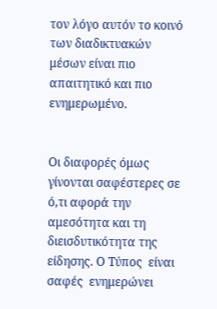τον λόγο αυτόν το κοινό των διαδικτυακών μέσων είναι πιο απαιτητικό και πιο ενημερωμένο.


Οι διαφορές όμως γίνονται σαφέστερες σε ό,τι αφορά την αμεσότητα και τη διεισδυτικότητα της είδησης. Ο Τύπος  είναι σαφές  ενημερώνει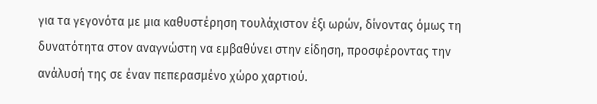για τα γεγονότα με μια καθυστέρηση τουλάχιστον έξι ωρών, δίνοντας όμως τη δυνατότητα στον αναγνώστη να εμβαθύνει στην είδηση, προσφέροντας την ανάλυσή της σε έναν πεπερασμένο χώρο χαρτιού.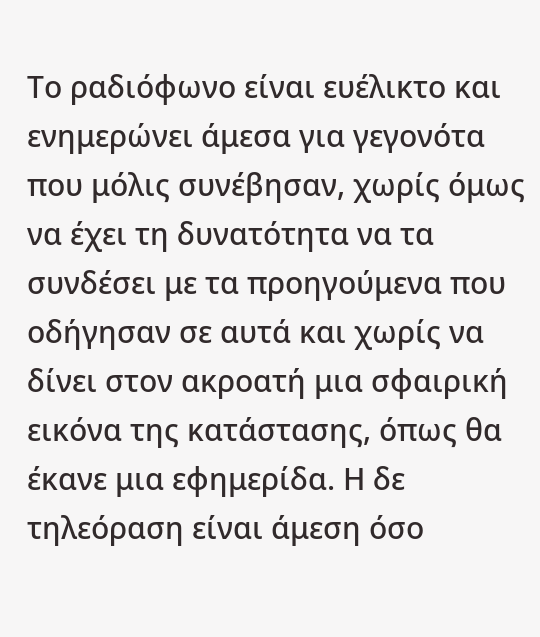Το ραδιόφωνο είναι ευέλικτο και ενημερώνει άμεσα για γεγονότα που μόλις συνέβησαν, χωρίς όμως να έχει τη δυνατότητα να τα συνδέσει με τα προηγούμενα που οδήγησαν σε αυτά και χωρίς να δίνει στον ακροατή μια σφαιρική εικόνα της κατάστασης, όπως θα έκανε μια εφημερίδα. Η δε τηλεόραση είναι άμεση όσο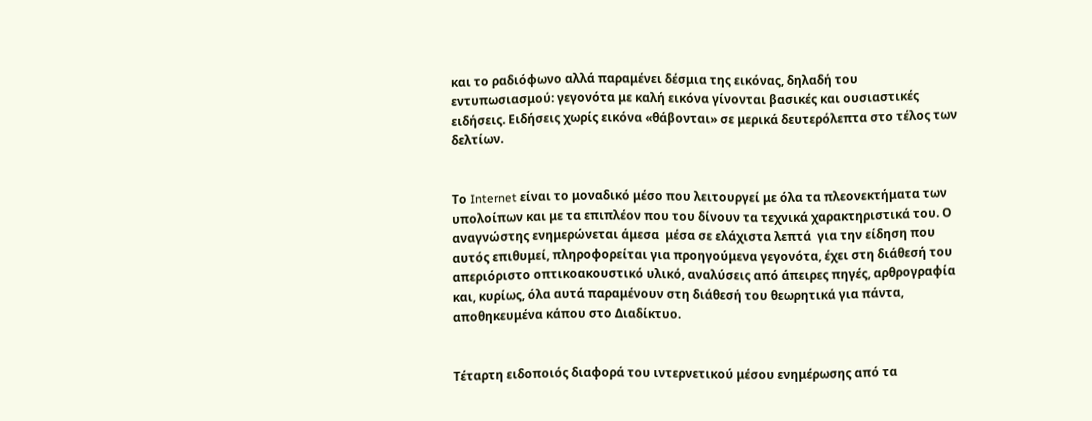και το ραδιόφωνο αλλά παραμένει δέσμια της εικόνας, δηλαδή του εντυπωσιασμού: γεγονότα με καλή εικόνα γίνονται βασικές και ουσιαστικές ειδήσεις. Ειδήσεις χωρίς εικόνα «θάβονται» σε μερικά δευτερόλεπτα στο τέλος των δελτίων.


Το Internet είναι το μοναδικό μέσο που λειτουργεί με όλα τα πλεονεκτήματα των υπολοίπων και με τα επιπλέον που του δίνουν τα τεχνικά χαρακτηριστικά του. Ο αναγνώστης ενημερώνεται άμεσα  μέσα σε ελάχιστα λεπτά  για την είδηση που αυτός επιθυμεί, πληροφορείται για προηγούμενα γεγονότα, έχει στη διάθεσή του απεριόριστο οπτικοακουστικό υλικό, αναλύσεις από άπειρες πηγές, αρθρογραφία και, κυρίως, όλα αυτά παραμένουν στη διάθεσή του θεωρητικά για πάντα, αποθηκευμένα κάπου στο Διαδίκτυο.


Τέταρτη ειδοποιός διαφορά του ιντερνετικού μέσου ενημέρωσης από τα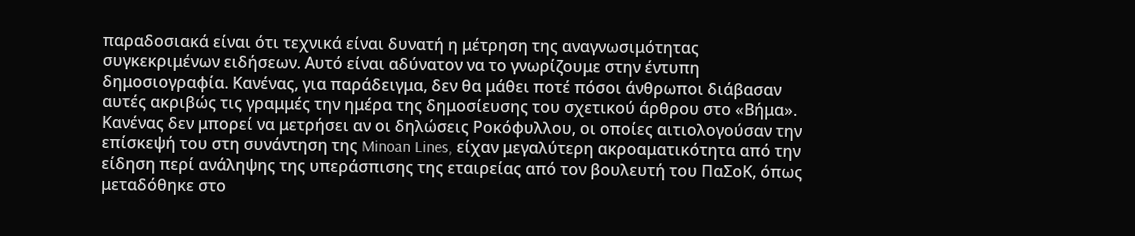παραδοσιακά είναι ότι τεχνικά είναι δυνατή η μέτρηση της αναγνωσιμότητας συγκεκριμένων ειδήσεων. Αυτό είναι αδύνατον να το γνωρίζουμε στην έντυπη δημοσιογραφία. Κανένας, για παράδειγμα, δεν θα μάθει ποτέ πόσοι άνθρωποι διάβασαν αυτές ακριβώς τις γραμμές την ημέρα της δημοσίευσης του σχετικού άρθρου στο «Βήμα». Κανένας δεν μπορεί να μετρήσει αν οι δηλώσεις Ροκόφυλλου, οι οποίες αιτιολογούσαν την επίσκεψή του στη συνάντηση της Minoan Lines, είχαν μεγαλύτερη ακροαματικότητα από την είδηση περί ανάληψης της υπεράσπισης της εταιρείας από τον βουλευτή του ΠαΣοΚ, όπως μεταδόθηκε στο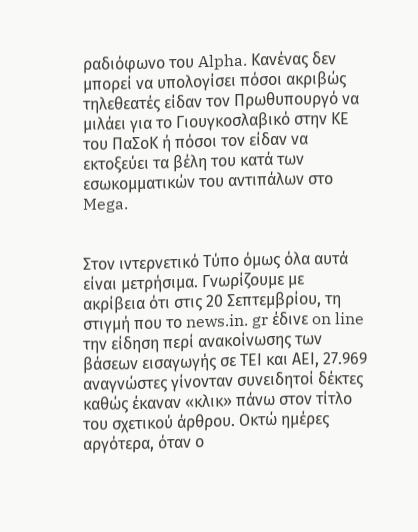ραδιόφωνο του Alpha. Κανένας δεν μπορεί να υπολογίσει πόσοι ακριβώς τηλεθεατές είδαν τον Πρωθυπουργό να μιλάει για το Γιουγκοσλαβικό στην ΚΕ του ΠαΣοΚ ή πόσοι τον είδαν να εκτοξεύει τα βέλη του κατά των εσωκομματικών του αντιπάλων στο Mega.


Στον ιντερνετικό Τύπο όμως όλα αυτά είναι μετρήσιμα. Γνωρίζουμε με ακρίβεια ότι στις 20 Σεπτεμβρίου, τη στιγμή που το news.in. gr έδινε on line την είδηση περί ανακοίνωσης των βάσεων εισαγωγής σε ΤΕΙ και ΑΕΙ, 27.969 αναγνώστες γίνονταν συνειδητοί δέκτες καθώς έκαναν «κλικ» πάνω στον τίτλο του σχετικού άρθρου. Οκτώ ημέρες αργότερα, όταν ο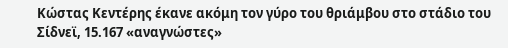Κώστας Κεντέρης έκανε ακόμη τον γύρο του θριάμβου στο στάδιο του Σίδνεϊ, 15.167 «αναγνώστες»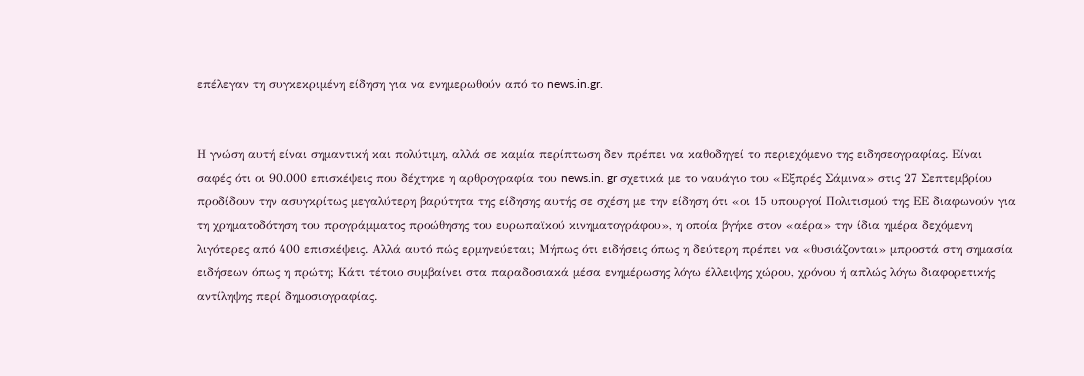επέλεγαν τη συγκεκριμένη είδηση για να ενημερωθούν από το news.in.gr.


Η γνώση αυτή είναι σημαντική και πολύτιμη, αλλά σε καμία περίπτωση δεν πρέπει να καθοδηγεί το περιεχόμενο της ειδησεογραφίας. Είναι σαφές ότι οι 90.000 επισκέψεις που δέχτηκε η αρθρογραφία του news.in. gr σχετικά με το ναυάγιο του «Εξπρές Σάμινα» στις 27 Σεπτεμβρίου προδίδουν την ασυγκρίτως μεγαλύτερη βαρύτητα της είδησης αυτής σε σχέση με την είδηση ότι «οι 15 υπουργοί Πολιτισμού της ΕΕ διαφωνούν για τη χρηματοδότηση του προγράμματος προώθησης του ευρωπαϊκού κινηματογράφου», η οποία βγήκε στον «αέρα» την ίδια ημέρα δεχόμενη λιγότερες από 400 επισκέψεις. Αλλά αυτό πώς ερμηνεύεται; Μήπως ότι ειδήσεις όπως η δεύτερη πρέπει να «θυσιάζονται» μπροστά στη σημασία ειδήσεων όπως η πρώτη; Κάτι τέτοιο συμβαίνει στα παραδοσιακά μέσα ενημέρωσης λόγω έλλειψης χώρου, χρόνου ή απλώς λόγω διαφορετικής αντίληψης περί δημοσιογραφίας.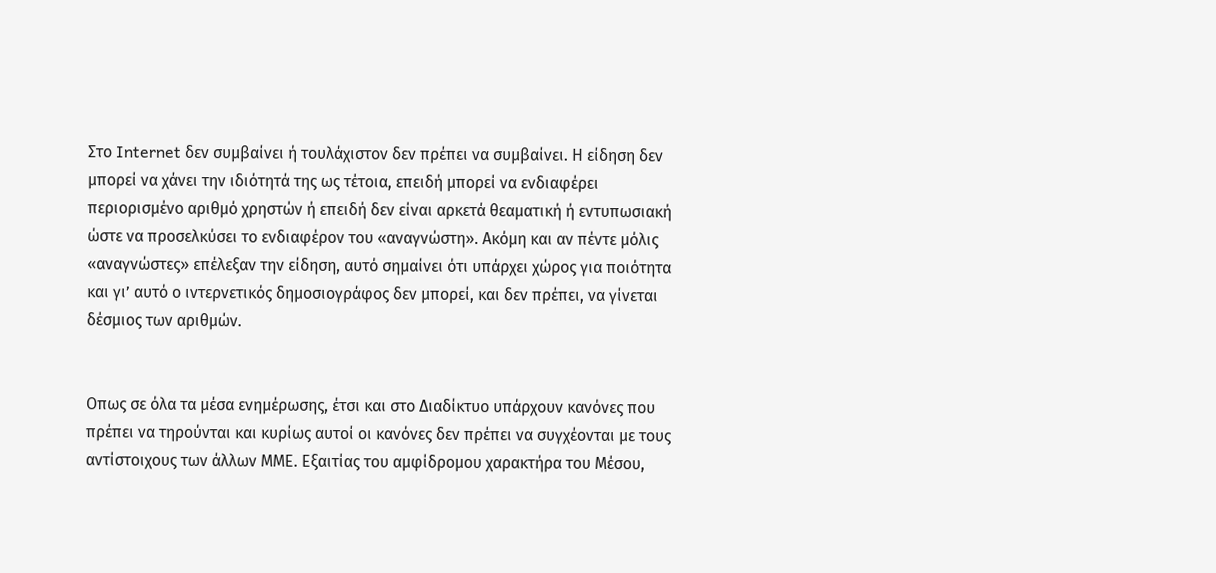Στο Internet δεν συμβαίνει ή τουλάχιστον δεν πρέπει να συμβαίνει. Η είδηση δεν μπορεί να χάνει την ιδιότητά της ως τέτοια, επειδή μπορεί να ενδιαφέρει περιορισμένο αριθμό χρηστών ή επειδή δεν είναι αρκετά θεαματική ή εντυπωσιακή ώστε να προσελκύσει το ενδιαφέρον του «αναγνώστη». Ακόμη και αν πέντε μόλις «αναγνώστες» επέλεξαν την είδηση, αυτό σημαίνει ότι υπάρχει χώρος για ποιότητα και γι’ αυτό ο ιντερνετικός δημοσιογράφος δεν μπορεί, και δεν πρέπει, να γίνεται δέσμιος των αριθμών.


Οπως σε όλα τα μέσα ενημέρωσης, έτσι και στο Διαδίκτυο υπάρχουν κανόνες που πρέπει να τηρούνται και κυρίως αυτοί οι κανόνες δεν πρέπει να συγχέονται με τους αντίστοιχους των άλλων ΜΜΕ. Εξαιτίας του αμφίδρομου χαρακτήρα του Μέσου,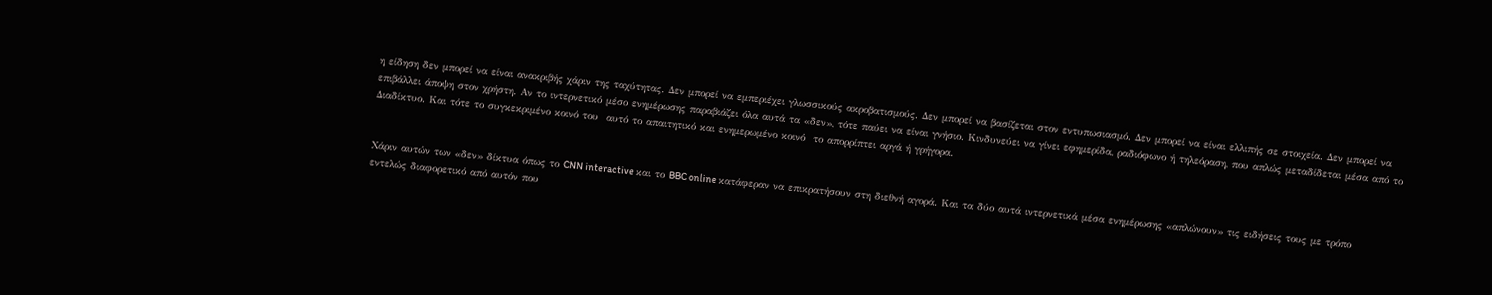η είδηση δεν μπορεί να είναι ανακριβής χάριν της ταχύτητας. Δεν μπορεί να εμπεριέχει γλωσσικούς ακροβατισμούς. Δεν μπορεί να βασίζεται στον εντυπωσιασμό. Δεν μπορεί να είναι ελλιπής σε στοιχεία. Δεν μπορεί να επιβάλλει άποψη στον χρήστη. Αν το ιντερνετικό μέσο ενημέρωσης παραβιάζει όλα αυτά τα «δεν», τότε παύει να είναι γνήσιο. Κινδυνεύει να γίνει εφημερίδα, ραδιόφωνο ή τηλεόραση, που απλώς μεταδίδεται μέσα από το Διαδίκτυο. Και τότε το συγκεκριμένο κοινό του  αυτό το απαιτητικό και ενημερωμένο κοινό  το απορρίπτει αργά ή γρήγορα.


Χάριν αυτών των «δεν» δίκτυα όπως το CNN interactive και το BBC online κατάφεραν να επικρατήσουν στη διεθνή αγορά. Και τα δύο αυτά ιντερνετικά μέσα ενημέρωσης «απλώνουν» τις ειδήσεις τους με τρόπο εντελώς διαφορετικό από αυτόν που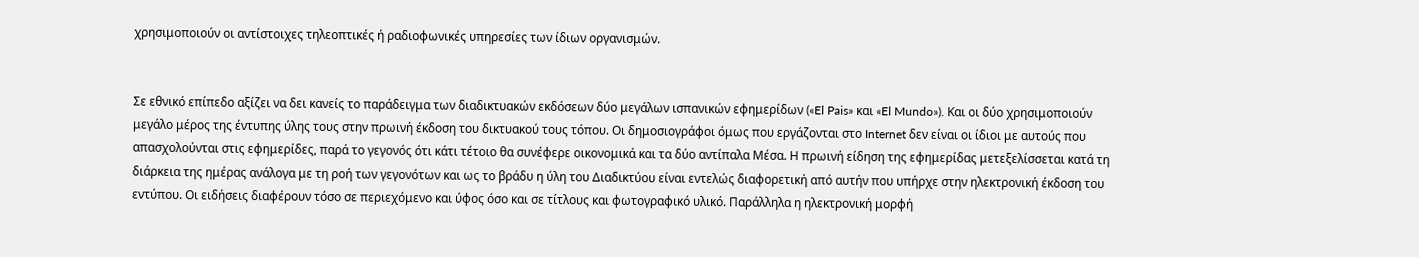χρησιμοποιούν οι αντίστοιχες τηλεοπτικές ή ραδιοφωνικές υπηρεσίες των ίδιων οργανισμών.


Σε εθνικό επίπεδο αξίζει να δει κανείς το παράδειγμα των διαδικτυακών εκδόσεων δύο μεγάλων ισπανικών εφημερίδων («El Pais» και «El Mundo»). Και οι δύο χρησιμοποιούν μεγάλο μέρος της έντυπης ύλης τους στην πρωινή έκδοση του δικτυακού τους τόπου. Οι δημοσιογράφοι όμως που εργάζονται στο Internet δεν είναι οι ίδιοι με αυτούς που απασχολούνται στις εφημερίδες, παρά το γεγονός ότι κάτι τέτοιο θα συνέφερε οικονομικά και τα δύο αντίπαλα Μέσα. Η πρωινή είδηση της εφημερίδας μετεξελίσσεται κατά τη διάρκεια της ημέρας ανάλογα με τη ροή των γεγονότων και ως το βράδυ η ύλη του Διαδικτύου είναι εντελώς διαφορετική από αυτήν που υπήρχε στην ηλεκτρονική έκδοση του εντύπου. Οι ειδήσεις διαφέρουν τόσο σε περιεχόμενο και ύφος όσο και σε τίτλους και φωτογραφικό υλικό. Παράλληλα η ηλεκτρονική μορφή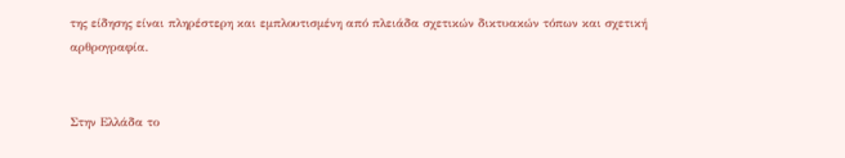της είδησης είναι πληρέστερη και εμπλουτισμένη από πλειάδα σχετικών δικτυακών τόπων και σχετική αρθρογραφία.


Στην Ελλάδα το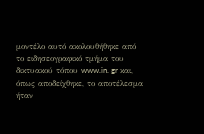μοντέλο αυτό ακολουθήθηκε από το ειδησεογραφικό τμήμα του δικτυακού τόπου www.in. gr και, όπως αποδείχθηκε, το αποτέλεσμα ήταν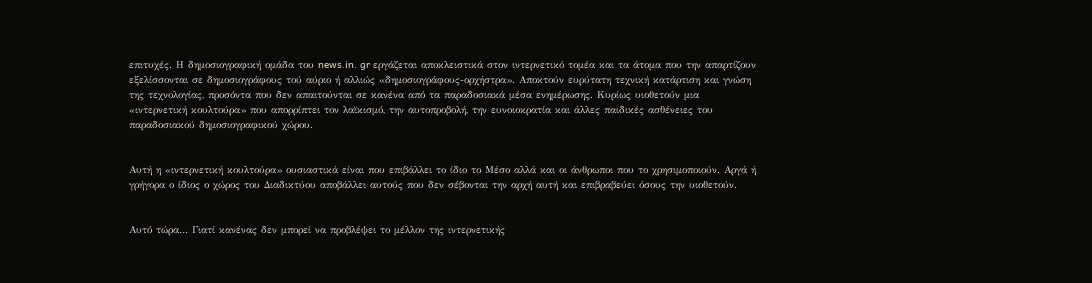επιτυχές. Η δημοσιογραφική ομάδα του news.in. gr εργάζεται αποκλειστικά στον ιντερνετικό τομέα και τα άτομα που την απαρτίζουν εξελίσσονται σε δημοσιογράφους τού αύριο ή αλλιώς «δημοσιογράφους-ορχήστρα». Αποκτούν ευρύτατη τεχνική κατάρτιση και γνώση της τεχνολογίας, προσόντα που δεν απαιτούνται σε κανένα από τα παραδοσιακά μέσα ενημέρωσης. Κυρίως υιοθετούν μια «ιντερνετική κουλτούρα» που απορρίπτει τον λαϊκισμό, την αυτοπροβολή, την ευνοιοκρατία και άλλες παιδικές ασθένειες του παραδοσιακού δημοσιογραφικού χώρου.


Αυτή η «ιντερνετική κουλτούρα» ουσιαστικά είναι που επιβάλλει το ίδιο το Μέσο αλλά και οι άνθρωποι που το χρησιμοποιούν. Αργά ή γρήγορα ο ίδιος ο χώρος του Διαδικτύου αποβάλλει αυτούς που δεν σέβονται την αρχή αυτή και επιβραβεύει όσους την υιοθετούν.


Αυτό τώρα… Γιατί κανένας δεν μπορεί να προβλέψει το μέλλον της ιντερνετικής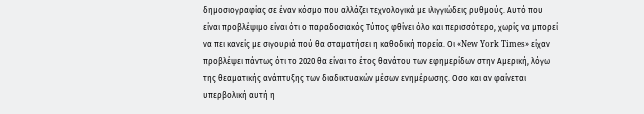δημοσιογραφίας σε έναν κόσμο που αλλάζει τεχνολογικά με ιλιγγιώδεις ρυθμούς. Αυτό που είναι προβλέψιμο είναι ότι ο παραδοσιακός Τύπος φθίνει όλο και περισσότερο, χωρίς να μπορεί να πει κανείς με σιγουριά πού θα σταματήσει η καθοδική πορεία. Οι «New York Times» είχαν προβλέψει πάντως ότι το 2020 θα είναι το έτος θανάτου των εφημερίδων στην Αμερική, λόγω της θεαματικής ανάπτυξης των διαδικτυακών μέσων ενημέρωσης. Οσο και αν φαίνεται υπερβολική αυτή η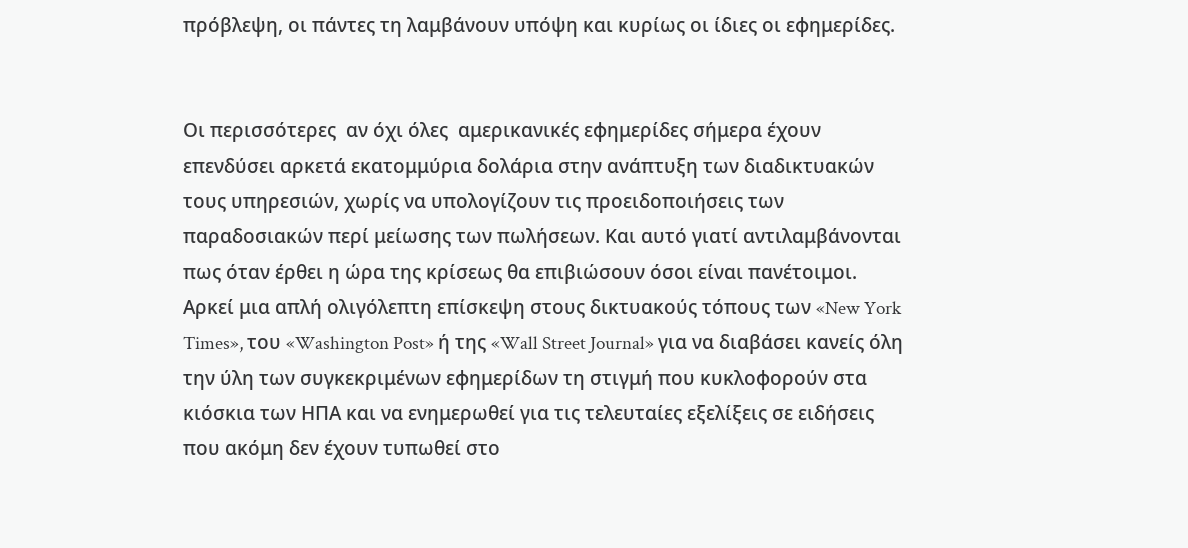πρόβλεψη, οι πάντες τη λαμβάνουν υπόψη και κυρίως οι ίδιες οι εφημερίδες.


Οι περισσότερες  αν όχι όλες  αμερικανικές εφημερίδες σήμερα έχουν επενδύσει αρκετά εκατομμύρια δολάρια στην ανάπτυξη των διαδικτυακών τους υπηρεσιών, χωρίς να υπολογίζουν τις προειδοποιήσεις των παραδοσιακών περί μείωσης των πωλήσεων. Και αυτό γιατί αντιλαμβάνονται πως όταν έρθει η ώρα της κρίσεως θα επιβιώσουν όσοι είναι πανέτοιμοι. Αρκεί μια απλή ολιγόλεπτη επίσκεψη στους δικτυακούς τόπους των «New York Times», του «Washington Post» ή της «Wall Street Journal» για να διαβάσει κανείς όλη την ύλη των συγκεκριμένων εφημερίδων τη στιγμή που κυκλοφορούν στα κιόσκια των ΗΠΑ και να ενημερωθεί για τις τελευταίες εξελίξεις σε ειδήσεις που ακόμη δεν έχουν τυπωθεί στο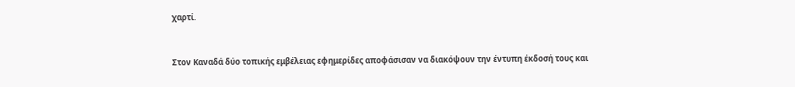χαρτί.


Στον Καναδά δύο τοπικής εμβέλειας εφημερίδες αποφάσισαν να διακόψουν την έντυπη έκδοσή τους και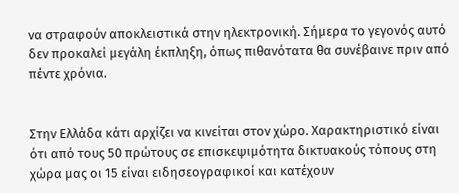να στραφούν αποκλειστικά στην ηλεκτρονική. Σήμερα το γεγονός αυτό δεν προκαλεί μεγάλη έκπληξη, όπως πιθανότατα θα συνέβαινε πριν από πέντε χρόνια.


Στην Ελλάδα κάτι αρχίζει να κινείται στον χώρο. Χαρακτηριστικό είναι ότι από τους 50 πρώτους σε επισκεψιμότητα δικτυακούς τόπους στη χώρα μας οι 15 είναι ειδησεογραφικοί και κατέχουν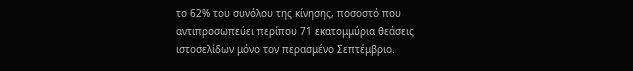το 62% του συνόλου της κίνησης, ποσοστό που αντιπροσωπεύει περίπου 71 εκατομμύρια θεάσεις ιστοσελίδων μόνο τον περασμένο Σεπτέμβριο.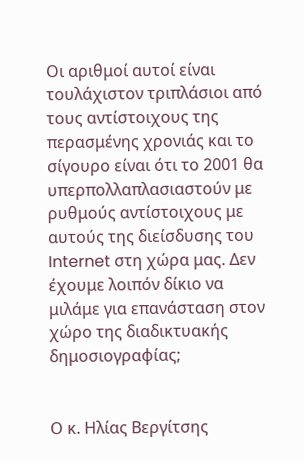Οι αριθμοί αυτοί είναι τουλάχιστον τριπλάσιοι από τους αντίστοιχους της περασμένης χρονιάς και το σίγουρο είναι ότι το 2001 θα υπερπολλαπλασιαστούν με ρυθμούς αντίστοιχους με αυτούς της διείσδυσης του Internet στη χώρα μας. Δεν έχουμε λοιπόν δίκιο να μιλάμε για επανάσταση στον χώρο της διαδικτυακής δημοσιογραφίας;


Ο κ. Ηλίας Βεργίτσης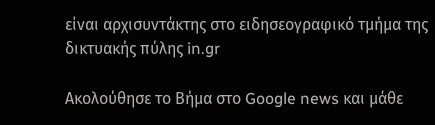είναι αρχισυντάκτης στο ειδησεογραφικό τμήμα της δικτυακής πύλης in.gr

Ακολούθησε το Βήμα στο Google news και μάθε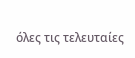όλες τις τελευταίες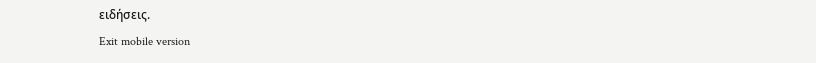ειδήσεις.
Exit mobile version